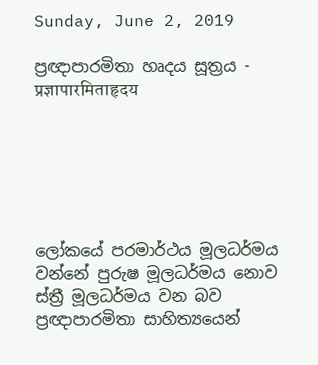Sunday, June 2, 2019

ප්‍රඥාපාරමිතා හෘදය සූත්‍රය - प्रज्ञापारमिताहृदय






ලෝකයේ පරමාර්ථය මූලධර්මය වන්නේ පුරුෂ මූලධර්මය නොව ස්ත්‍රී මූලධර්මය වන බව ප්‍රඥාපාරමිතා සාහිත්‍යයෙන්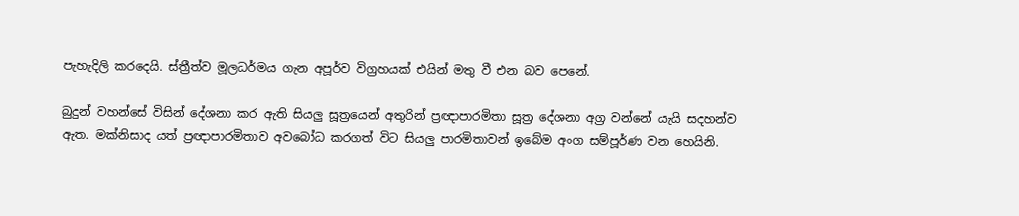පැහැදිලි කරදෙයි. ස්ත්‍රීත්ව මූලධර්මය ගැන අපූර්ව විග්‍රහයක් එයින් මතු වී එන බව පෙනේ.

බුදුන් වහන්සේ විසින් දේශනා කර ඇති සියලු සූත්‍රයෙන් අතුරින් ප්‍රඥාපාරමිතා සූත්‍ර දේශනා අග්‍ර වන්නේ යැයි සදහන්ව ඇත. මක්නිසාද යත් ප්‍රඥාපාරමිතාව අවබෝධ කරගත් විට සියලු පාරමිතාවන් ඉබේම අංග සම්පූර්ණ වන හෙයිනි.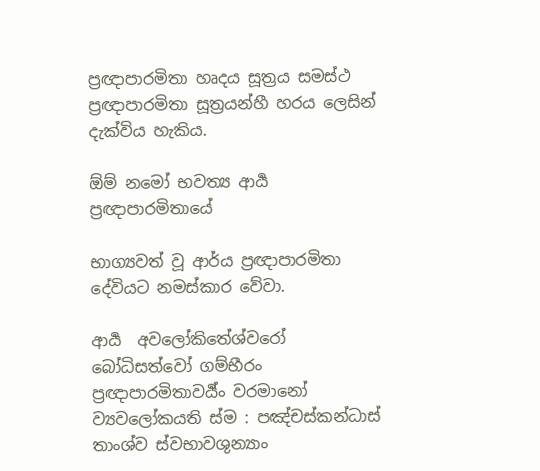ප්‍රඥාපාරමිතා හෘදය සූත්‍රය සමස්ථ ප්‍රඥාපාරමිතා සූත්‍රයන්හී හරය ලෙසින් දැක්විය හැකිය.

ඕම් නමෝ භවත්‍ය ආර්‍ය ප්‍රඥාපාරමිතායේ

භාග්‍යවත් වූ ආර්ය ප්‍රඥාපාරමිතා දේවියට නමස්කාර වේවා.

ආර්‍ය  අවලෝකිතේශ්වරෝ බෝධිසත්වෝ ගම්භීරං ප්‍රඥාපාරමිතාවර්‍ය්ං වරමානෝ ව්‍යවලෝකයති ස්ම : පඤ්චස්කන්ධාස් තාංශ්ව ස්වභාවශුන්‍යාං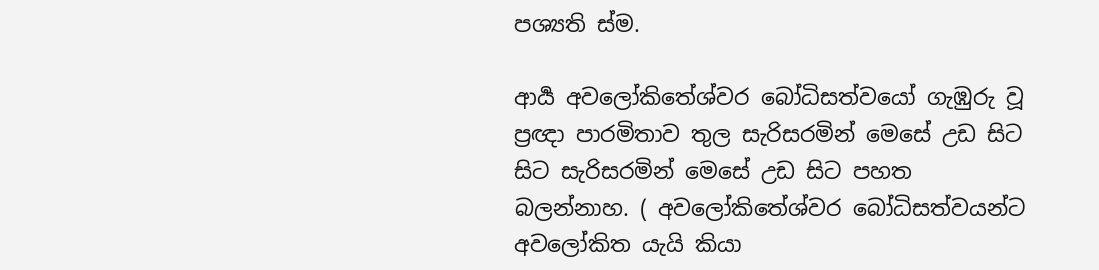පශ්‍යති ස්ම.

ආර්‍ය අවලෝකිතේශ්වර බෝධිසත්වයෝ ගැඹුරු වූ ප්‍රඥා පාරමිතාව තුල සැරිසරමින් මෙසේ උඩ සිට සිට සැරිසරමින් මෙසේ උඩ සිට පහත බලන්නාහ. ( අවලෝකිතේශ්වර බෝධිසත්වයන්ට අවලෝකිත යැයි කියා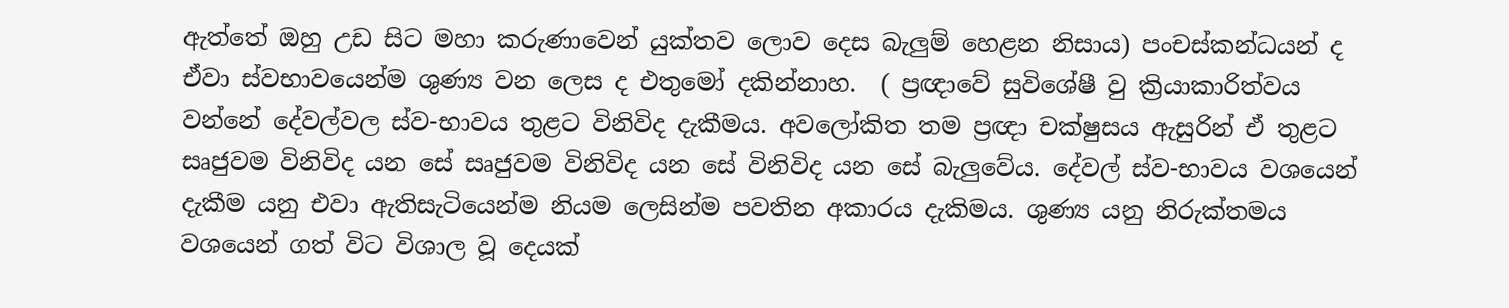ඇත්තේ ඔහු උඩ සිට මහා කරුණාවෙන් යුක්තව ලොව දෙස බැලුම් හෙළන නිසාය) පංචස්කන්ධයන් ද ඒවා ස්වභාවයෙන්ම ශුණ්‍ය වන ලෙස ද එතුමෝ දකින්නාහ.  ( ප්‍රඥාවේ සුවිශේෂී වු ක්‍රියාකාරිත්වය වන්නේ දේවල්වල ස්ව-භාවය තුළට විනිවිද දැකීමය. අවලෝකිත තම ප්‍රඥා චක්ෂුසය ඇසුරින් ඒ තුළට සෘජුවම විනිවිද යන සේ සෘජුවම විනිවිද යන සේ විනිවිද යන සේ බැලුවේය. දේවල් ස්ව-භාවය වශයෙන් දැකීම යනු එවා ඇතිසැටියෙන්ම නියම ලෙසින්ම පවතින අකාරය දැකිමය. ශුණ්‍ය යනු නිරුක්තමය වශයෙන් ගත් විට විශාල වූ දෙයක්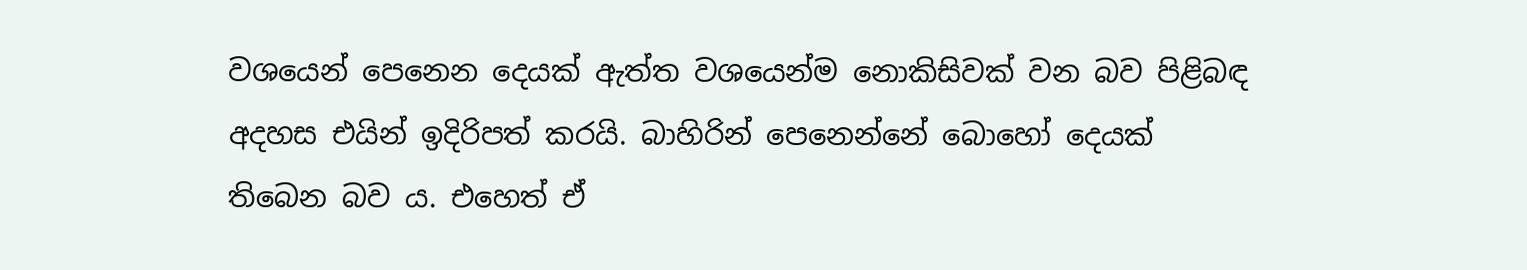වශයෙන් පෙනෙන දෙයක් ඇත්ත වශයෙන්ම නොකිසිවක් වන බව පිළිබඳ අදහස එයින් ඉදිරිපත් කරයි. බාහිරින් පෙනෙන්නේ බොහෝ දෙයක් තිබෙන බව ය. එහෙත් ඒ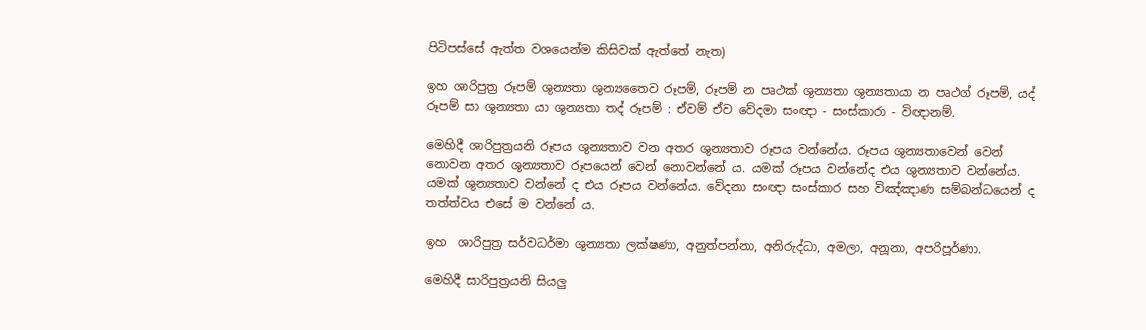පිටිපස්සේ ඇත්ත වශයෙන්ම කිසිවක් ඇත්තේ නැත)

ඉහ ශාරිපුත්‍ර රූපම් ශුන්‍යතා ශුන්‍යතෛව රූපම්, රූපම් න පෘථක් ශුන්‍යතා ශුන්‍යතායා න පෘථග් රූපම්, යද් රූපම් සා ශුන්‍යතා යා ශුන්‍යතා තද් රූපම් : ඒවම් ඒව වේදමා සංඥා - සංස්කාරා - විඥානම්.

මෙහිදී ශාරිපුත්‍රයනි රූපය ශුන්‍යතාව වන අතර ශුන්‍යතාව රූපය වන්නේය. රූපය ශුන්‍යතාවෙන් වෙන් නොවන අතර ශුන්‍යතාව රූපයෙන් වෙන් නොවන්නේ ය. යමක් රූපය වන්නේද එය ශුන්‍යතාව වන්නේය. යමක් ශුන්‍යතාව වන්නේ ද එය රූපය වන්නේය. වේදනා සංඥා සංස්කාර සහ විඤ්ඤාණ සම්බන්ධයෙන් ද තත්ත්වය එසේ ම වන්නේ ය.

ඉහ  ශාරිපුත්‍ර සර්වධර්මා ශුන්‍යතා ලක්ෂණා, අනුත්පන්නා, අනිරුද්ධා, අමලා, අනූනා, අපරිපූර්ණා.

මෙහිදී සාරිපුත්‍රයනි සියලු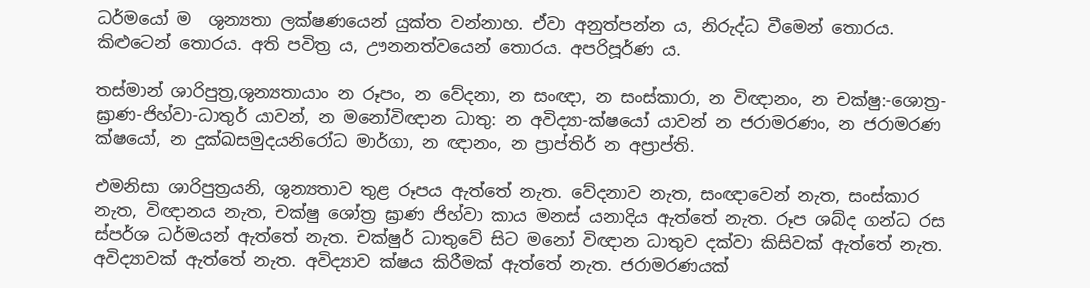ධර්මයෝ ම  ශුන්‍යතා ලක්ෂණයෙන් යුක්ත වන්නාහ. ඒවා අනුත්පන්න ය, නිරුද්ධ වීමෙන් තොරය. කිළුටෙන් තොරය. අති පවිත්‍ර ය, ඌනනත්වයෙන් තොරය. අපරිපූර්ණ ය.

තස්මාන් ශාරිපුත්‍ර,ශුන්‍යතායාං න රූපං, න වේදනා, න සංඥා, න සංස්කාරා, න විඥානං, න චක්ෂු:-ශොත්‍ර-ඝ්‍රාණ-ජිහ්වා-ධාතුර් යාවන්, න මනෝවිඥාන ධාතු: න අවිද්‍යා-ක්ෂයෝ යාවන් න ජරාමරණං, න ජරාමරණ ක්ෂයෝ, න දුක්ඛසමුදයනිරෝධ මාර්ගා, න ඥානං, න ප්‍රාප්තිර් න අප්‍රාප්ති.

එමනිසා ශාරිපුත්‍රයනි, ශුන්‍යතාව තුළ රූපය ඇත්තේ නැත. වේදනාව නැත, සංඥාවෙන් නැත, සංස්කාර නැත, විඥානය නැත, චක්ෂු ශෝත්‍ර ඝ්‍රාණ ජිහ්වා කාය මනස් යනාදිය ඇත්තේ නැත. රූප ශබ්ද ගන්ධ රස ස්පර්ශ ධර්මයන් ඇත්තේ නැත. චක්ෂුර් ධාතුවේ සිට මනෝ විඥාන ධාතුව දක්වා කිසිවක් ඇත්තේ නැත. අවිද්‍යාවක් ඇත්තේ නැත. අවිද්‍යාව ක්ෂය කිරීමක් ඇත්තේ නැත. ජරාමරණයක්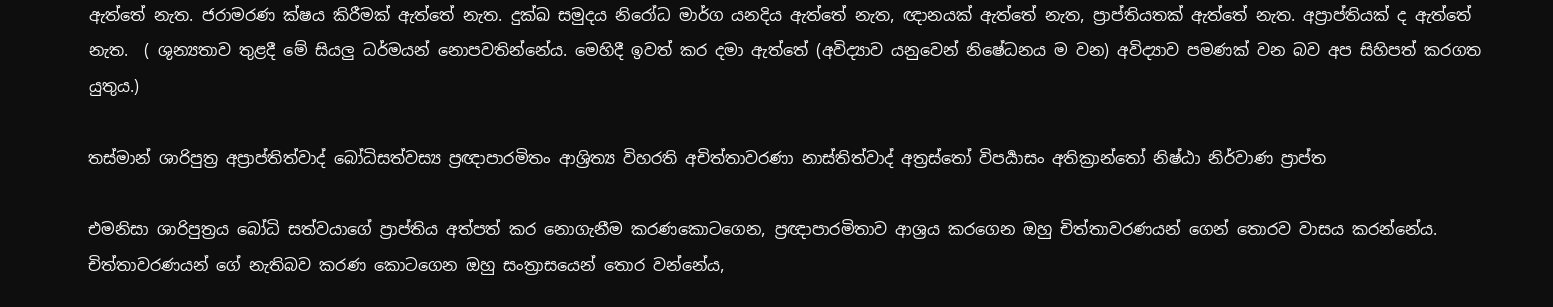ඇත්තේ නැත. ජරාමරණ ක්ෂය කිරීමක් ඇත්තේ නැත. දුක්ඛ සමුදය නිරෝධ මාර්ග යනදිය ඇත්තේ නැත, ඥානයක් ඇත්තේ නැත, ප්‍රාප්තියතක් ඇත්තේ නැත. අප්‍රාප්තියක් ද ඇත්තේ නැත.  ( ශුන්‍යතාව තුළදී මේ සියලු ධර්මයන් නොපවතින්නේය. මෙහිදී ඉවත් කර දමා ඇත්තේ (අවිද්‍යාව යනුවෙන් නිෂේධනය ම වන) අවිද්‍යාව පමණක් වන බව අප සිහිපත් කරගත යුතුය.)

තස්මාන් ශාරිපුත්‍ර අප්‍රාප්තිත්වාද් බෝධිසත්වස්‍ය ප්‍රඥාපාරමිතං ආශ්‍රිත්‍ය විහරති අචිත්තාවරණා නාස්‍තිත්වාද් අත්‍රස්තෝ විපර්‍යාසං අතික්‍රාන්තෝ නිෂ්ඨා නිර්වාණ ප්‍රාප්ත

එමනිසා ශාරිපුත්‍රය බෝධි සත්වයාගේ ප්‍රාප්තිය අත්පත් කර නොගැනීම කරණකොටගෙන, ප්‍රඥාපාරමිතාව ආශ්‍රය කරගෙන ඔහු චිත්තාවරණයන් ගෙන් තොරව වාසය කරන්නේය. චිත්තාවරණයන් ගේ නැතිබව කරණ කොටගෙන ඔහු සංත්‍රාසයෙන් තොර වන්නේය,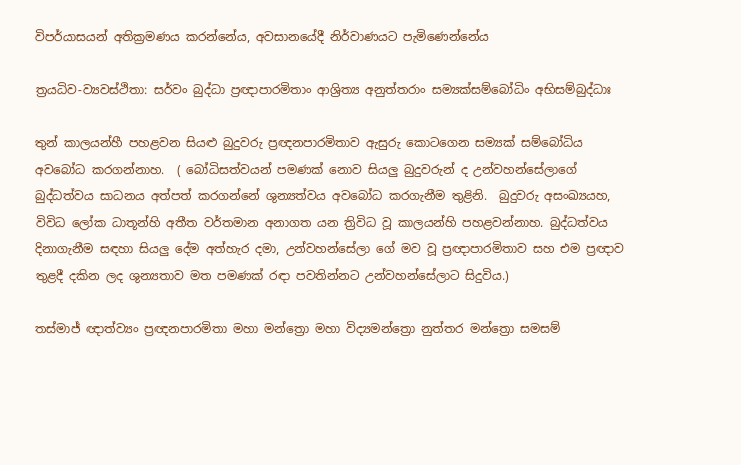විපර්යාසයන් අතික්‍රමණය කරන්නේය, අවසානයේදී නිර්වාණයට පැමිණෙන්නේය

ත්‍රයධිව-ව්‍යවස්ථිතා: සර්වං බුද්ධා ප්‍රඥාපාරමිතාං ආශ්‍රිත්‍ය අනුත්තරාං සම්‍යක්සම්බෝධිං අභිසම්බුද්ධාඃ

තුන් කාලයන්හී පහළවන සියළු බුදුවරු ප්‍රඥනපාරමිතාව ඇසුරු කොටගෙන සම්‍යක් සම්බෝධිය අවබෝධ කරගන්නාහ.  ( බෝධිසත්වයන් පමණක් නොව සියලු බුදුවරුන් ද උන්වහන්සේලාගේ බුද්ධත්වය සාධනය අත්පත් කරගන්නේ ශුන්‍යත්වය අවබෝධ කරගැනීම තුළිනි.  බුදුවරු අසංඛ්‍යයහ, විවිධ ලෝක ධාතූන්හි අතීත වර්තමාන අනාගත යන ත්‍රිවිධ වූ කාලයන්හි පහළවන්නාහ. බුද්ධත්වය දිනාගැනීම සඳහා සියලු දේම අත්හැර දමා, උන්වහන්සේලා ගේ මව වූ ප්‍රඥාපාරමිතාව සහ එම ප්‍රඥාව තුළදී දකින ලද ශුන්‍යතාව මත පමණක් රඳා පවතින්නට උන්වහන්සේලාට සිදුවිය.)

තස්මාජ් ඥාත්ව්‍යං ප්‍රඥනපාරමිතා මහා මන්ත්‍රො මහා විද්‍යමන්ත්‍රො නුත්තර මන්ත්‍රො සමසම්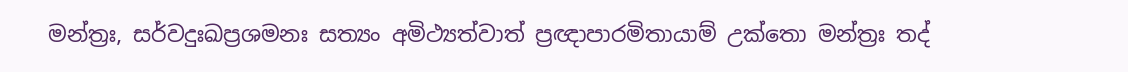මන්ත්‍රඃ, සර්වදුඃඛප්‍රශමනඃ සත්‍යං අමිථ්‍යත්වාත් ප්‍රඥාපාරමිතායාම් උක්තො මන්ත්‍රඃ තද්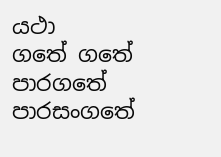යථා
ගතේ ගතේ පාරගතේ පාරසංගතේ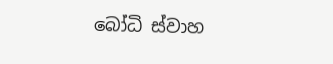බෝධි ස්වාහ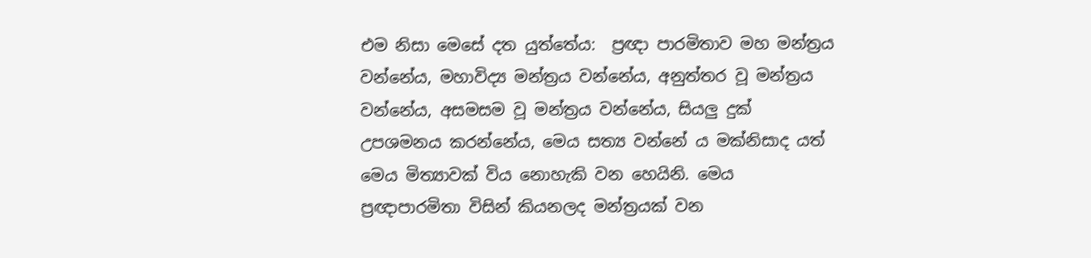එම නිසා මෙසේ දත යුත්තේය:  ප්‍රඥා පාරමිතාව මහ මන්ත්‍රය වන්නේය, මහාවිද්‍ය මන්ත්‍රය වන්නේය, අනුත්තර වූ මන්ත්‍රය වන්නේය, අසමසම වූ මන්ත්‍රය වන්නේය, සියලු දුක් උපශමනය කරන්නේය, මෙය සත්‍ය වන්නේ ය මක්නිසාද යත් මෙය මිත්‍යාවක් විය නොහැකි වන හෙයිනි. මෙය ප්‍රඥාපාරමිතා විසින් කියනලද මන්ත්‍රයක් වන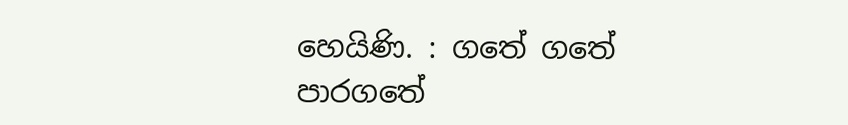හෙයිණි. : ගතේ ගතේ පාරගතේ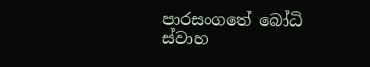පාරසංගතේ බෝධි ස්වාහ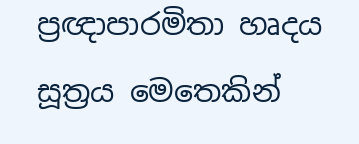ප්‍රඥාපාරමිතා හෘදය සූත්‍රය මෙතෙකින්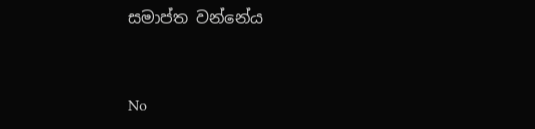සමාප්ත වන්නේය


No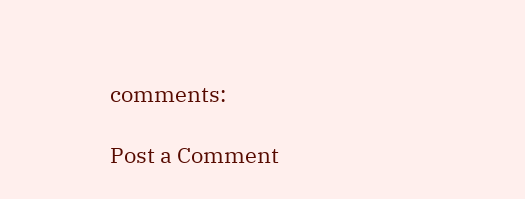comments:

Post a Comment